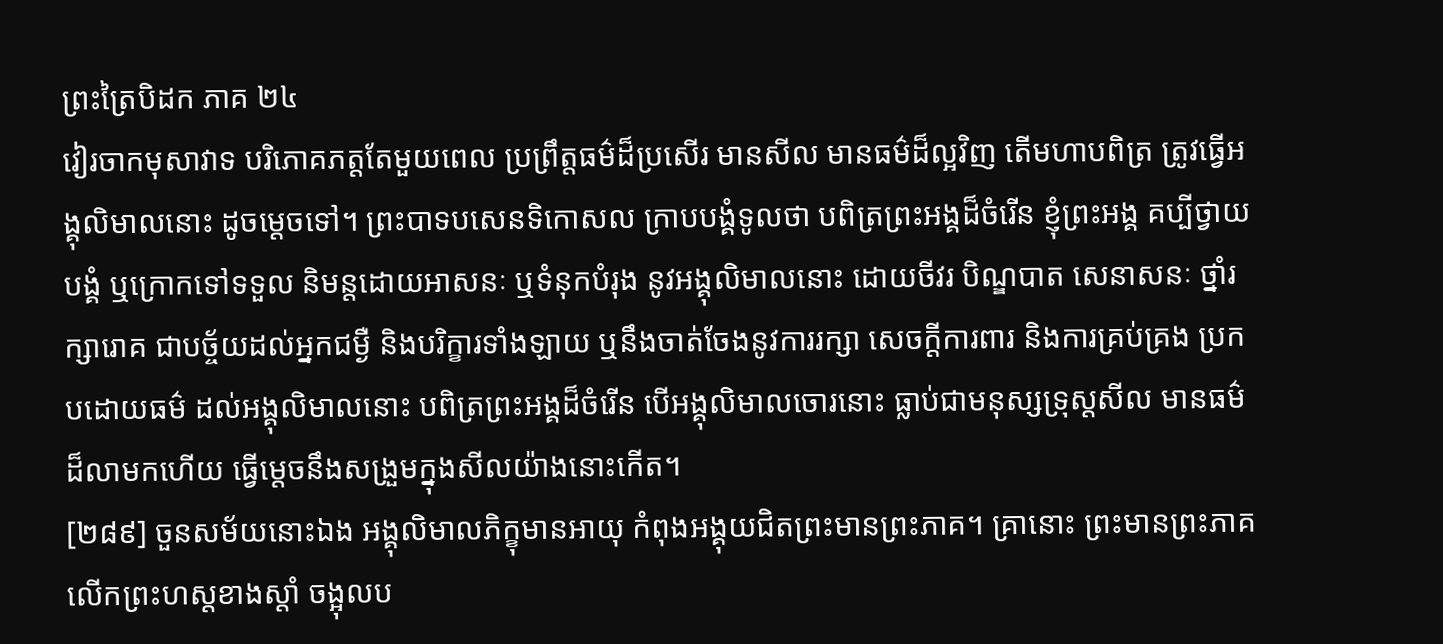ព្រះត្រៃបិដក ភាគ ២៤
វៀរចាកមុសាវាទ បរិភោគភត្តតែមួយពេល ប្រព្រឹត្តធម៌ដ៏ប្រសើរ មានសីល មានធម៌ដ៏ល្អវិញ តើមហាបពិត្រ ត្រូវធ្វើអង្គុលិមាលនោះ ដូចម្តេចទៅ។ ព្រះបាទបសេនទិកោសល ក្រាបបង្គំទូលថា បពិត្រព្រះអង្គដ៏ចំរើន ខ្ញុំព្រះអង្គ គប្បីថ្វាយបង្គំ ឬក្រោកទៅទទួល និមន្តដោយអាសនៈ ឬទំនុកបំរុង នូវអង្គុលិមាលនោះ ដោយចីវរ បិណ្ឌបាត សេនាសនៈ ថ្នាំរក្សារោគ ជាបច្ច័យដល់អ្នកជម្ងឺ និងបរិក្ខារទាំងឡាយ ឬនឹងចាត់ចែងនូវការរក្សា សេចក្តីការពារ និងការគ្រប់គ្រង ប្រកបដោយធម៌ ដល់អង្គុលិមាលនោះ បពិត្រព្រះអង្គដ៏ចំរើន បើអង្គុលិមាលចោរនោះ ធ្លាប់ជាមនុស្សទ្រុស្តសីល មានធម៌ដ៏លាមកហើយ ធ្វើម្តេចនឹងសង្រួមក្នុងសីលយ៉ាងនោះកើត។
[២៨៩] ចួនសម័យនោះឯង អង្គុលិមាលភិក្ខុមានអាយុ កំពុងអង្គុយជិតព្រះមានព្រះភាគ។ គ្រានោះ ព្រះមានព្រះភាគ លើកព្រះហស្តខាងស្តាំ ចង្អុលប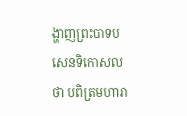ង្ហាញព្រះបាទបសេនទិកោសលថា បពិត្រមហារា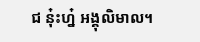ជ នុ៎ះហ្ន៎ អង្គុលិមាល។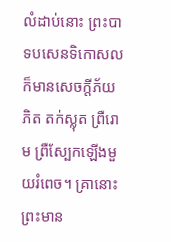លំដាប់នោះ ព្រះបាទបសេនទិកោសល ក៏មានសេចក្តីភ័យភិត តក់ស្លុត ព្រឺរោម ព្រឺស្បែកឡើងមួយរំពេច។ គ្រានោះ ព្រះមាន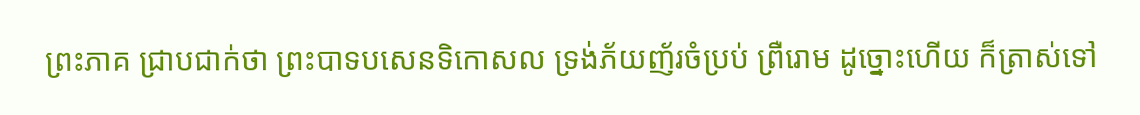ព្រះភាគ ជ្រាបជាក់ថា ព្រះបាទបសេនទិកោសល ទ្រង់ភ័យញ័រចំប្រប់ ព្រឺរោម ដូច្នោះហើយ ក៏ត្រាស់ទៅ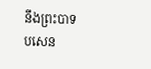នឹងព្រះបាទបសេន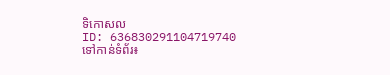ទិកោសល
ID: 636830291104719740
ទៅកាន់ទំព័រ៖